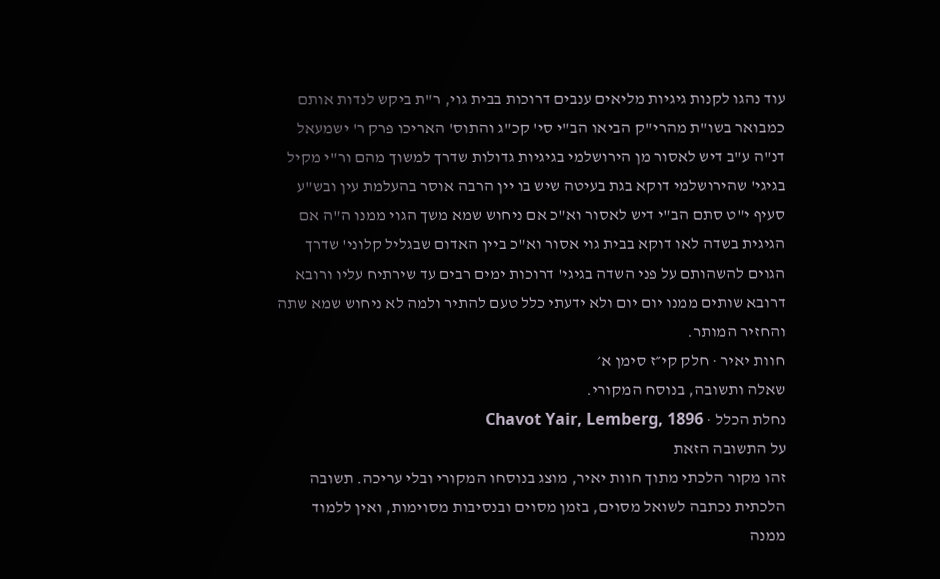עוד נהגו לקנות גיגיות מליאים ענבים דרוכות בבית גוי, ר"ת ביקש לנדות אותם כמבואר בשו"ת מהרי"ק הביאו הב"י סי' קכ"ג והתוס' האריכו פרק ר' ישמעאל דנ"ה ע"ב דיש לאסור מן הירושלמי בגיגיות גדולות שדרך למשוך מהם ור"י מקיל בגיגי' שהירושלמי דוקא בגת בעיטה שיש בו יין הרבה אוסר בהעלמת עין ובש"ע סעיף י"ט סתם הב"י דיש לאסור וא"כ אם ניחוש שמא משך הגוי ממנו ה"ה אם הגיגית בשדה לאו דוקא בבית גוי אסור וא"כ ביין האדום שבגליל קלוני' שדרך הגוים להשהותם על פני השדה בגיגי' דרוכות ימים רבים עד שירתיח עליו ורובא דרובא שותים ממנו יום יום ולא ידעתי כלל טעם להתיר ולמה לא ניחוש שמא שתה והחזיר המותר.
חוות יאיר · חלק קי״ז סימן א׳
שאלה ותשובה, בנוסח המקורי.
נחלת הכלל · Chavot Yair, Lemberg, 1896
על התשובה הזאת
זהו מקור הלכתי מתוך חוות יאיר, מוצג בנוסחו המקורי ובלי עריכה. תשובה הלכתית נכתבה לשואל מסוים, בזמן מסוים ובנסיבות מסוימות, ואין ללמוד ממנה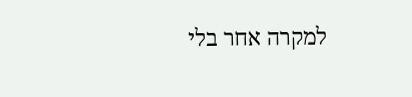למקרה אחר בלי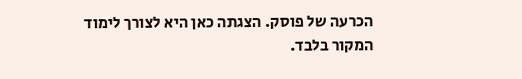הכרעה של פוסק. הצגתה כאן היא לצורך לימוד המקור בלבד.